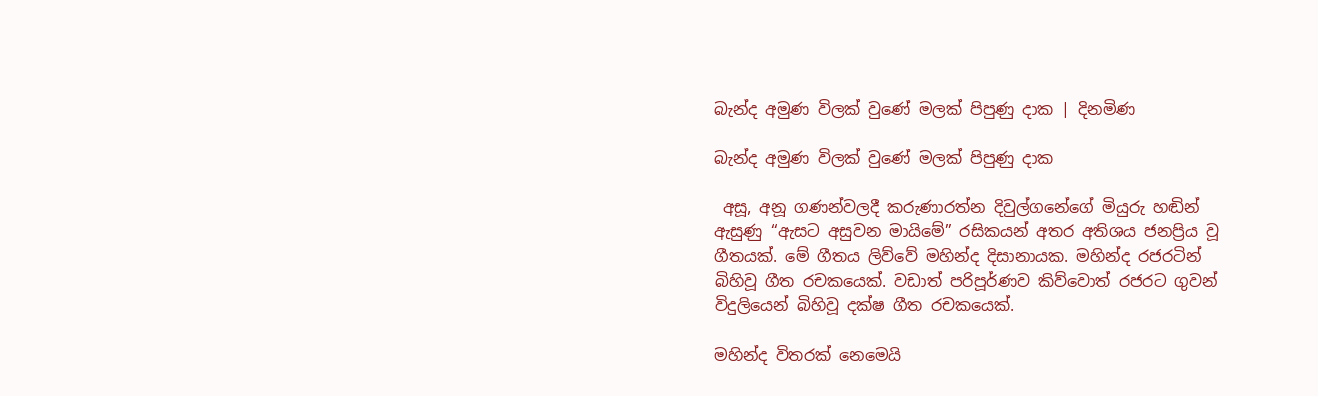බැන්ද අමුණ විලක් වුණේ මලක් පිපුණු දාක | දිනමිණ

බැන්ද අමුණ විලක් වුණේ මලක් පිපුණු දාක

 අසූ, අනූ ගණන්වලදී කරුණාරත්න දිවුල්ගනේගේ මියුරු හඬින් ඇසුණු “ඇසට අසුවන මායිමේ” රසිකයන් අතර අතිශය ජනප්‍රිය වූ ගීතයක්. මේ ගීතය ලිව්වේ මහින්ද දිසානායක. මහින්ද රජරටින් බිහිවූ ගීත රචකයෙක්. වඩාත් පරිපූර්ණව කිව්වොත් රජරට ගුවන් විදුලියෙන් බිහිවූ දක්ෂ ගීත රචකයෙක්.

මහින්ද විතරක් නෙමෙයි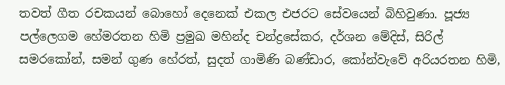තවත් ගීත රචකයන් බොහෝ දෙනෙක් එකල එජරට සේවයෙන් බිහිවුණා. පූජ්‍ය පල්ලෙගම හේමරතන හිමි ප්‍රමුඛ මහින්ද චන්ද්‍රසේකර, දර්ශන මේදිස්, සිරිල් සමරකෝන්, සමන් ගුණ හේරත්, සුදත් ගාමිණි බණ්ඩාර, කෝන්වැවේ අරියරතන හිමි,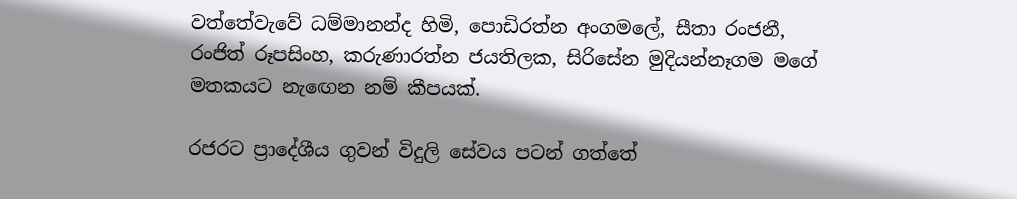වත්තේවැවේ ධම්මානන්ද හිමි, පොඩිරත්න අංගමලේ, සීතා රංජනී, රංජිත් රූපසිංහ, කරුණාරත්න ජයතිලක, සිරිසේන මුදියන්නෑගම මගේ මතකයට නැ‍ඟෙන නම් කීපයක්.

රජරට ප්‍රාදේශීය ගුවන් විදුලි සේවය පටන් ගත්තේ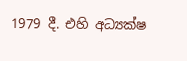1979 දී. එහි අධ්‍යක්ෂ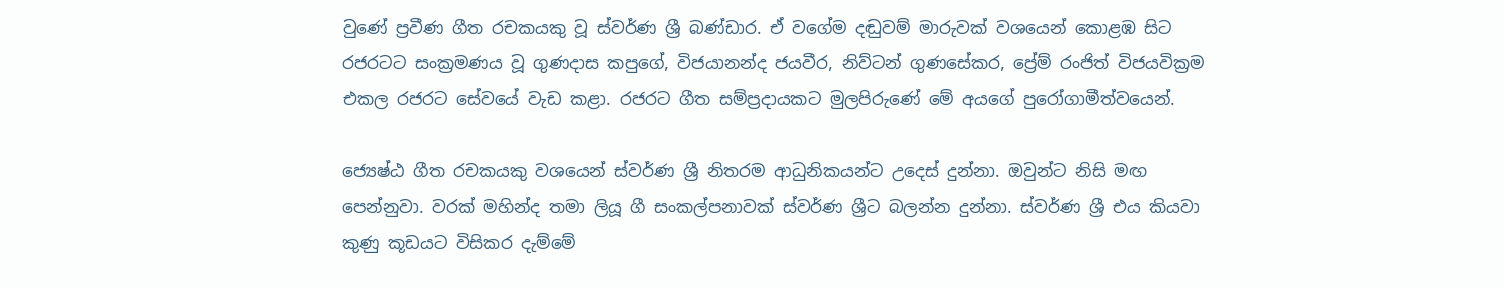වුණේ ප්‍රවීණ ගීත රචකයකු වූ ස්වර්ණ ශ්‍රී බණ්ඩාර. ඒ වගේම දඬුවම් මාරුවක් වශයෙන් කොළඹ සිට රජරටට සංක්‍රමණය වූ ගුණදාස කපුගේ, විජයානන්ද ජයවීර, නිව්ටන් ගුණසේකර, ප්‍රේම් රංජිත් විජයවික්‍රම එකල රජරට සේවයේ වැඩ කළා. රජරට ගීත සම්ප්‍රදායකට මුලපිරුණේ මේ අයගේ පුරෝගාමීත්වයෙන්.

ජ්‍යෙෂ්ඨ ගීත රචකයකු වශයෙන් ස්වර්ණ ශ්‍රී නිතරම ආධුනිකයන්ට උදෙස් දුන්නා. ඔවුන්ට නිසි මඟ පෙන්නුවා. වරක් මහින්ද තමා ලියූ ගී සංකල්පනාවක් ස්වර්ණ ශ්‍රීට බලන්න දුන්නා. ස්වර්ණ ශ්‍රී එය කියවා කුණු කූඩයට විසිකර දැම්මේ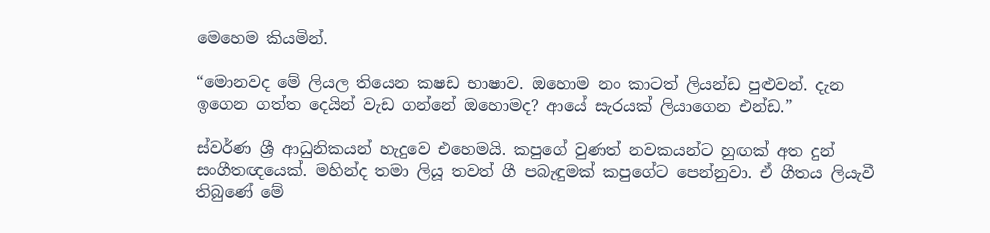මෙහෙම කියමින්.

“මොනවද මේ ලියල තියෙන කෂඩ භාෂාව. ඔහොම නං කාටත් ලියන්ඩ පුළුවන්. දැන ඉගෙන ගත්ත දෙයින් වැඩ ගන්නේ ඔහොමද? ආයේ සැරයක් ලියාගෙන එන්ඩ.”

ස්වර්ණ ශ්‍රී ආධුනිකයන් හැදුවෙ එහෙමයි. කපුගේ වුණත් නවකයන්ට හුඟක් අත දුන් සංගීතඥයෙක්. මහින්ද තමා ලියූ තවත් ගී පබැඳුමක් කපුගේට පෙන්නුවා. ඒ ගීතය ලියැවී තිබුණේ මේ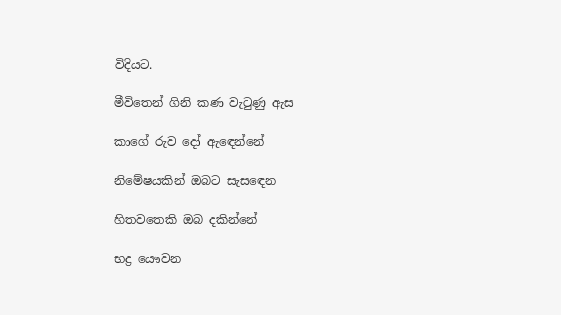විදියට.

මීවිතෙන් ගිනි කණ වැටුණු ඇස

කාගේ රුව දෝ ඇ‍ඳෙන්නේ

නිමේෂයකින් ඔබට සැස‍ඳෙන

හිතවතෙකි ඔබ දකින්නේ

භද්‍ර යෞවන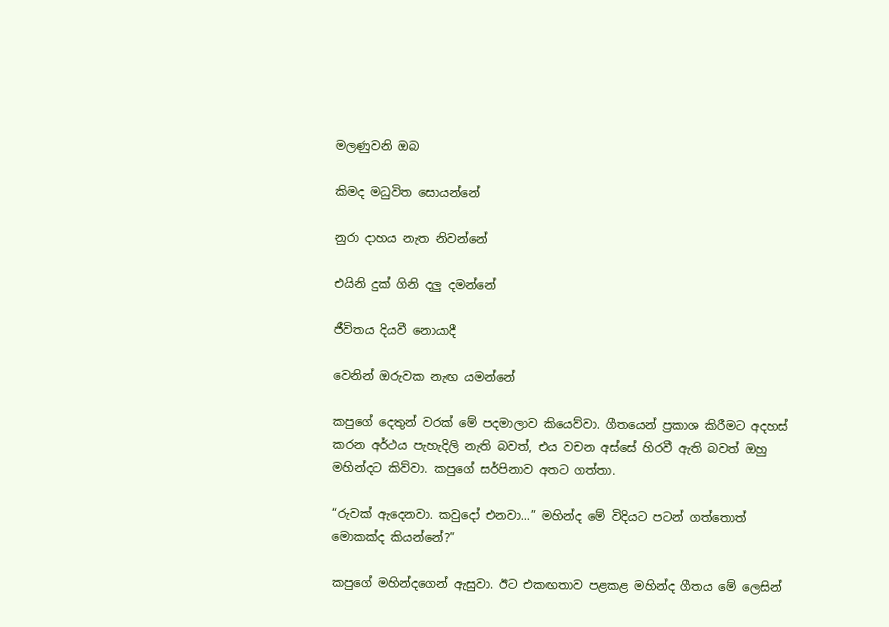මලණුවනි ඔබ

කිමද මධුවිත සොයන්නේ

නුරා දාහය නැත නිවන්නේ

එයිනි දුක් ගිනි දලු දමන්නේ

ජීවිතය දියවී නොයාදී

වෙනින් ඔරුවක නැඟ යමන්නේ

කපුගේ දෙතුන් වරක් මේ පදමාලාව කියෙව්වා. ගීතයෙන් ප්‍රකාශ කිරීමට අදහස් කරන අර්ථය පැහැදිලි නැති බවත්, එය වචන අස්සේ හිරවී ඇති බවත් ඔහු මහින්දට කිව්වා. කපුගේ සර්පිනාව අතට ගත්තා.

“රුවක් ඇදෙනවා. කවුදෝ එනවා...” මහින්ද මේ විදියට පටන් ගත්තොත් මොකක්ද කියන්නේ?”

කපුගේ මහින්දගෙන් ඇසුවා. ඊට එකඟතාව පළකළ මහින්ද ගීතය මේ ලෙසින්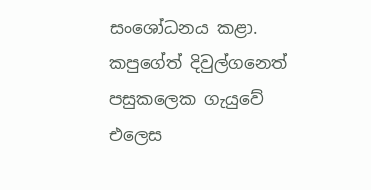සංශෝධනය කළා. කපුගේත් දිවුල්ගනෙත් පසුකලෙක ගැයුවේ එලෙස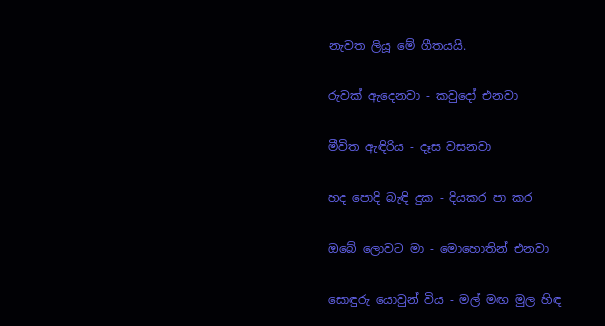නැවත ලියූ මේ ගීතයයි.

රුවක් ඇදෙනවා - කවුදෝ එනවා

මීවිත ඇඳිරිය - දෑස වසනවා

හද පොදි බැඳි දුක - දියකර පා කර

ඔබේ ලොවට මා - මොහොතින් එනවා

සොඳුරු යොවුන් විය - මල් මඟ මුල හිඳ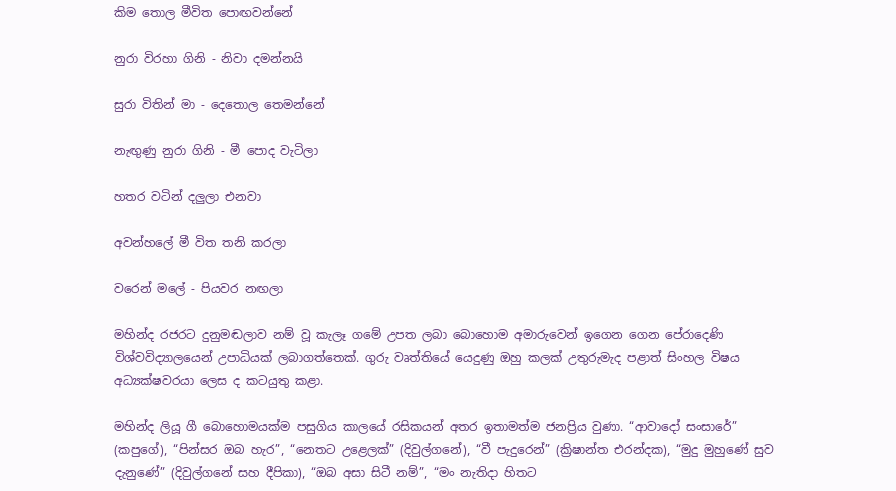කිම තොල මීවිත පොඟවන්නේ

නුරා විරහා ගිනි - නිවා දමන්නයි

සුරා විතින් මා - දෙතොල තෙමන්නේ

නැඟුණු නුරා ගිනි - මී පොද වැටිලා

හතර වටින් දලුලා එනවා

අවන්හලේ මී විත තනි කරලා

වරෙන් මලේ - පියවර නඟලා

මහින්ද රජරට දුනුමඬලාව නම් වූ කැලෑ ගමේ උපත ලබා බොහොම අමාරුවෙන් ඉගෙන ගෙන පේරාදෙණි විශ්වවිද්‍යාලයෙන් උපාධියක් ලබාගත්තෙක්. ගුරු වෘත්තියේ යෙදුණු ඔහු කලක් උතුරුමැද පළාත් සිංහල විෂය අධ්‍යක්ෂවරයා ලෙස ද කටයුතු කළා.

මහින්ද ලියූ ගී බොහොමයක්ම පසුගිය කාලයේ රසිකයන් අතර ඉතාමත්ම ජනප්‍රිය වුණා. “ආවාදෝ සංසාරේ” (කපුගේ), “පින්සර ඔබ හැර”, “නෙතට උළෙලක්” (දිවුල්ගනේ), “වී පැදුරෙන්” (ක්‍රිෂාන්ත එරන්දක), “මුදු මුහුණේ සුව දැ‍නුණේ” (දිවුල්ගනේ සහ දීපිකා), “ඔබ අසා සිටී නම්”, “මං නැතිදා හිතට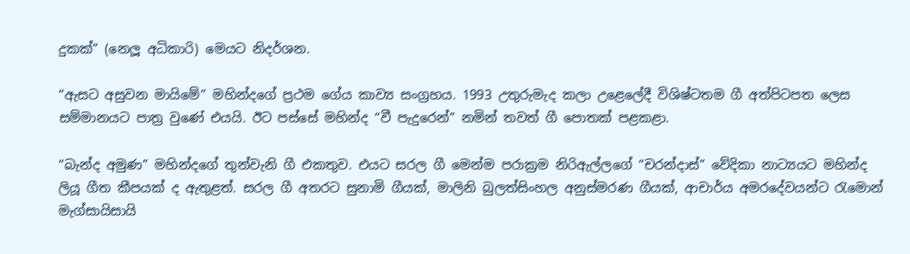දුකක්” (නෙලූ අධිකාරි) මෙයට නිදර්ශන.

“ඇසට අසුවන මායිමේ” මහින්දගේ ප්‍රථම ගේය කාව්‍ය සංග්‍රහය. 1993 උතුරුමැද කලා උළෙලේදී වි‍ශිෂ්ටතම ගී අත්පිටපත ලෙස සම්මානයට පාත්‍ර වුණේ එයයි. ඊට පස්සේ මහින්ද “වී පැදුරෙන්” නමින් තවත් ගී පොතක් පළකළා.

“බැන්ද අමුණ” මහින්දගේ තුන්වැනි ගී එකතුව. එයට සරල ගී මෙන්ම පරාක්‍රම නිරිඇල්ලගේ “චරන්දාස්” වේදිකා නාට්‍යයට මහින්ද ලියූ ගීත කීපයක් ද ඇතුළත්. සරල ගී අතරට සුනාමි ගීයක්, මාලිනි බුලත්සිංහල අනුස්මරණ ගීයක්, ආචාර්ය අමරදේවයන්ට රැමොන් මැග්සායිසායි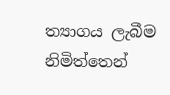ත්‍යාගය ලැබීම නිමිත්තෙන්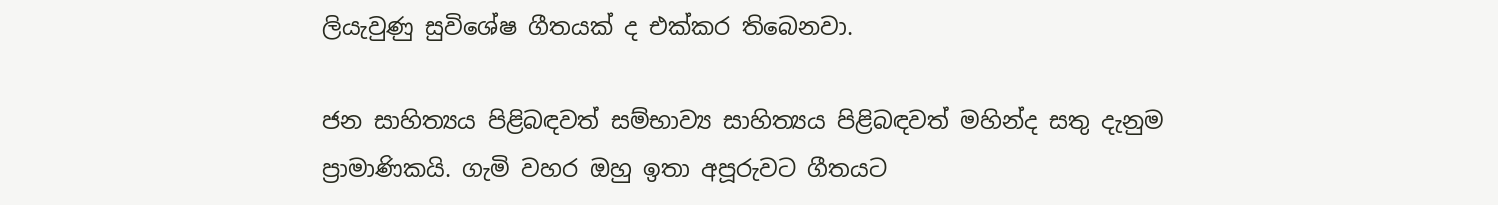ලියැවුණු සුවිශේෂ ගීතයක් ද එක්කර තිබෙනවා.

ජන සාහිත්‍යය පිළිබඳවත් සම්භාව්‍ය සාහිත්‍යය පිළිබඳවත් මහින්ද සතු දැනුම ප්‍රාමාණිකයි. ගැමි වහර ඔහු ඉතා අපූරුවට ගීතයට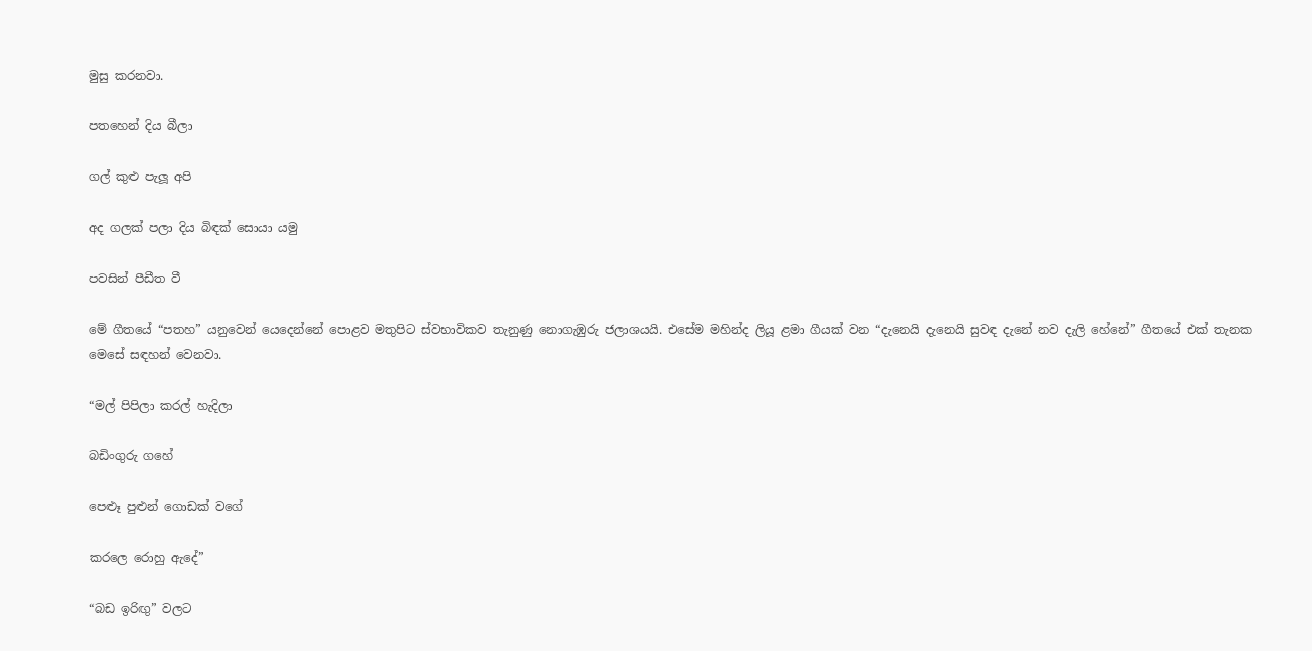මුසු කරනවා.

පතහෙන් දිය බීලා

ගල් කුළු පැලූ අපි

අද ගලක් පලා දිය බිඳක් සොයා යමු

පවසින් පීඩීත වී

මේ ගීතයේ “පතහ” යනුවෙන් යෙදෙන්නේ පොළව මතුපිට ස්වභාවිකව තැනුණු නොගැඹුරු ජලාශයයි. එසේම මහින්ද ලියූ ළමා ගීයක් වන “දැනෙයි දැනෙයි සුවඳ දැනේ නව දැලි හේනේ” ගීතයේ එක් තැනක මෙසේ සඳහන් වෙනවා.

“මල් පිපිලා කරල් හැදිලා

බඩිංගුරු ගහේ

පෙළූ පුළුන් ගොඩක් වගේ

කරලෙ රොහු ඇදේ”

“බ‍ඩ ඉරිඟු” වලට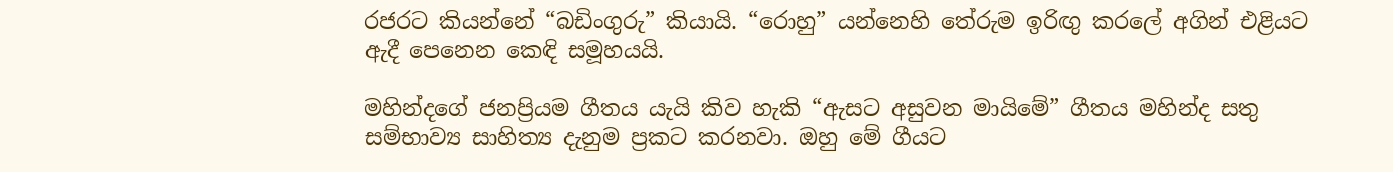රජරට කියන්නේ “බඩිංගුරු” කියායි. “රොහු” යන්නෙහි තේරුම ඉරිඟු කරලේ අගින් එළියට ඇදී පෙනෙන කෙඳි සමූහයයි.

මහින්දගේ ජනප්‍රියම ගීතය යැයි කිව හැකි “ඇසට අසුවන මායිමේ” ගීතය මහින්ද සතු සම්භාව්‍ය සාහිත්‍ය දැනුම ප්‍රකට කරනවා. ඔහු මේ ගීයට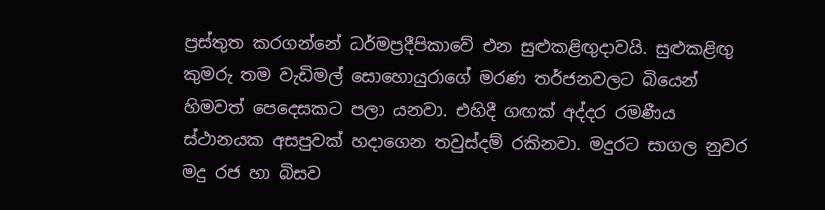ප්‍රස්තුත කරගන්නේ ධර්මප්‍රදීපිකාවේ එන සුළුකළිඟුදාවයි. සුළුකළිඟු කුමරු තම වැඩිමල් සොහොයුරාගේ මරණ තර්ජනවලට බියෙන් හිමවත් පෙදෙසකට පලා යනවා. එහිදී ගඟක් අද්දර රමණීය ස්ථානයක අසපුවක් හදාගෙන තවුස්දම් රකිනවා. මදුරට සාගල නුවර මදු රජ හා බිසව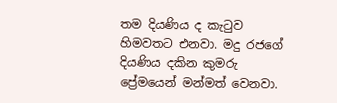තම දියණිය ද කැටුව හිමවතට එනවා. මදු රජගේ දියණිය දකින කුමරු ප්‍රේමයෙන් මන්මත් වෙනවා.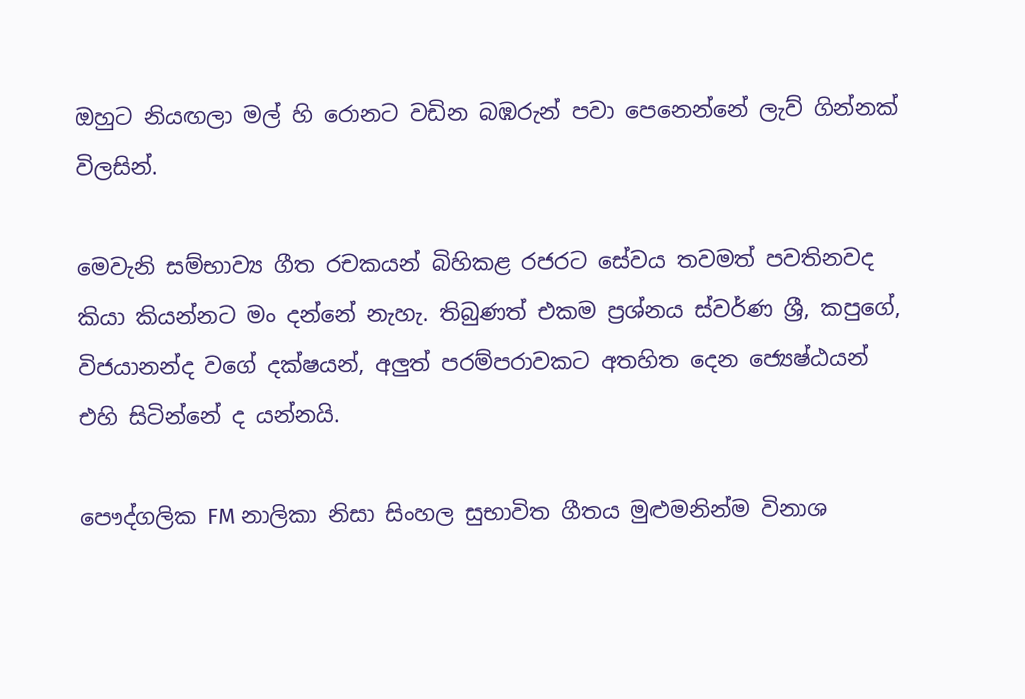ඔහුට නියඟලා මල් හි රොනට වඩින බඹරුන් පවා පෙනෙන්නේ ලැව් ගින්නක් විලසින්.

මෙවැනි සම්භාව්‍ය ගීත රචකයන් බිහිකළ රජරට සේවය තවමත් පවතිනවද කියා කියන්නට මං දන්නේ නැහැ. තිබුණත් එකම ප්‍රශ්නය ස්වර්ණ ශ්‍රී, කපුගේ, විජයානන්ද වගේ දක්ෂයන්, අලුත් පරම්පරාවකට අතහිත දෙන ජ්‍යෙෂ්ඨයන් එහි සිටින්නේ ද යන්නයි.

පෞද්ගලික FM නාලිකා නිසා සිංහල සුභාවිත ගීතය මුළුමනින්ම විනාශ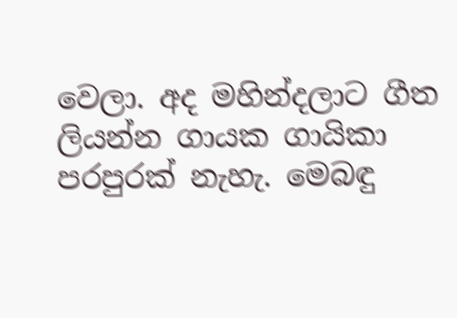වෙලා. අද මහින්දලාට ගීත ලියන්න ගායක ගායිකා පරපුරක් නැහැ. මෙබඳු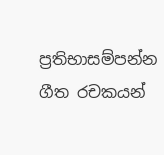ප්‍රතිභාසම්පන්න ගීත රචකයන්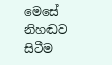මෙසේ නිහඬව සිටීම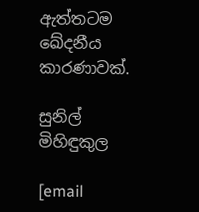ඇත්තටම ඛේදනීය කාරණාවක්.

සුනිල් මිහිඳුකුල

[email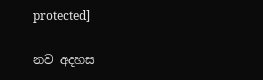protected]

නව අදහස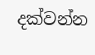දක්වන්න